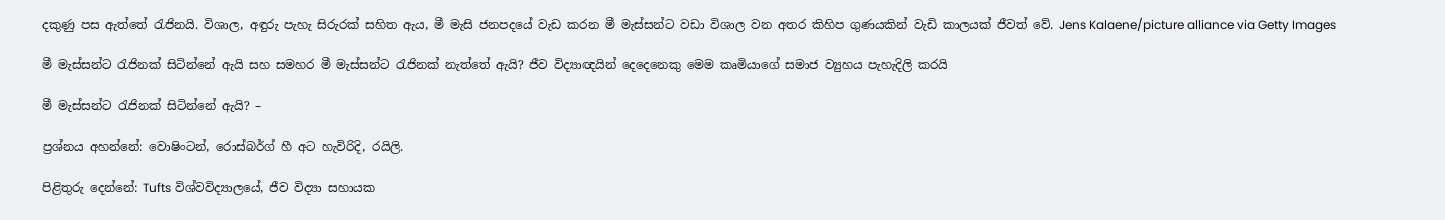දකුණු පස ඇත්තේ රැජිනයි. විශාල, අඳුරු පැහැ සිරුරක් සහිත ඇය, මී මැසි ජනපදයේ වැඩ කරන මී මැස්සන්ට වඩා විශාල වන අතර කිහිප ගුණයකින් වැඩි කාලයක් ජීවත් වේ. Jens Kalaene/picture alliance via Getty Images

මී මැස්සන්ට රැජිනක් සිටින්නේ ඇයි සහ සමහර මී මැස්සන්ට රැජිනක් නැත්තේ ඇයි? ජීව විද්‍යාඥයින් දෙදෙනෙකු මෙම කෘමියාගේ සමාජ ව්‍යුහය පැහැදිලි කරයි

මී මැස්සන්ට රැජිනක් සිටින්නේ ඇයි? –

ප්‍රශ්නය අහන්නේ: වොෂිංටන්, රොස්බර්ග් හී අට හැවිරිදි, රයිලි.

පිළිතුරු දෙන්නේ: Tufts විශ්වවිද්‍යාලයේ, ජීව විද්‍යා සහායක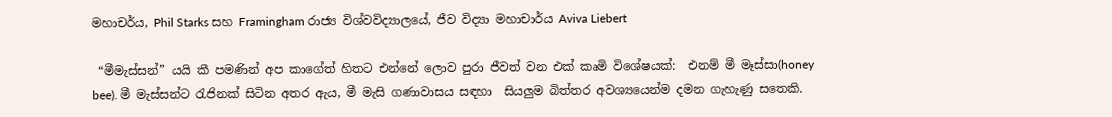මහාචර්ය, Phil Starks සහ Framingham රාජ්‍ය විශ්වවිද්‍යාලයේ, ජීව විද්‍යා මහාචාර්ය Aviva Liebert

 “මීමැස්සන්” යයි කී පමණින් අප කාගේත් හිතට එන්නේ ලොව පුරා ජීවත් වන එක් කෘමි විශේෂයක්:  එනම් මී මෑස්සා(honey bee). මී මැස්සන්ට රැජිනක් සිටින අතර ඇය, මී මැසි ගණාවාසය සඳහා  සියලුම බිත්තර අවශ්‍යයෙන්ම දමන ගැහැණු සතෙකි.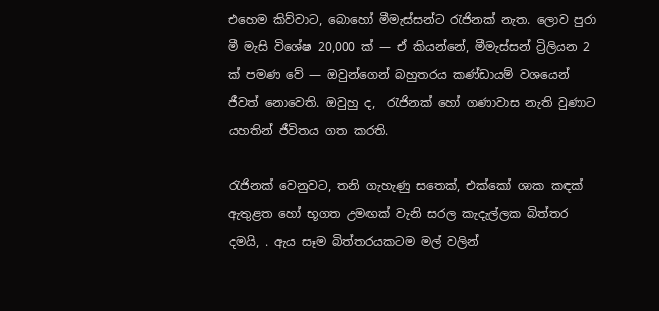එහෙම කිව්වාට, බොහෝ මීමැස්සන්ට රැජිනක් නැත. ලොව පුරා මී මැසි විශේෂ 20,000 ක් — ඒ කියන්නේ, මීමැස්සන් ට්‍රිලියන 2 ක් පමණ වේ — ඔවුන්ගෙන් බහුතරය කණ්ඩායම් වශයෙන් ජීවත් නොවෙති. ඔවුහු ද,  රැජිනක් හෝ ගණාවාස නැති වුණාට යහතින් ජීවිතය ගත කරති.

රැජිනක් වෙනුවට, තනි ගැහැණු සතෙක්, එක්කෝ ශාක කඳක් ඇතුළත හෝ භූගත උමඟක් වැනි සරල කැදැල්ලක බිත්තර දමයි, . ඇය සෑම බිත්තරයකටම මල් වලින්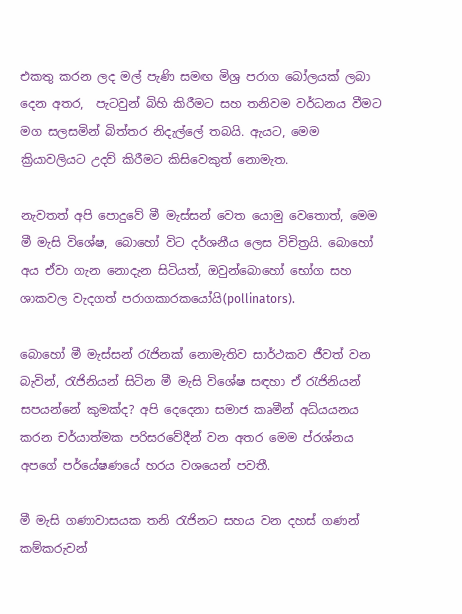එකතු කරන ලද මල් පැණි සමඟ මිශ්‍ර පරාග බෝලයක් ලබා දෙන අතර,  පැටවුන් බිහි කිරීමට සහ තනිවම වර්ධනය වීමට මග සලසමින් බිත්තර නිදැල්ලේ තබයි. ඇයට, මෙම ක්‍රියාවලියට උදව් කිරීමට කිසිවෙකුත් නොමැත.

නැවතත් අපි පොදුවේ මී මැස්සන් වෙත යොමු වෙතොත්, මෙම මී මැසි විශේෂ, බොහෝ විට දර්ශනීය ලෙස විචිත්‍රයි. බොහෝ අය ඒවා ගැන නොදැන සිටියත්, ඔවුන්බොහෝ භෝග සහ ශාකවල වැදගත් පරාගකාරකයෝයි(pollinators).

බොහෝ මී මැස්සන් රැජිනක් නොමැතිව සාර්ථකව ජීවත් වන බැවින්, රැජිනියන් සිටින මී මැසි විශේෂ සඳහා ඒ රැජිනියන් සපයන්නේ කුමක්ද? අපි දෙදෙනා සමාජ කෘමීන් අධ්යයනය කරන චර්යාත්මක පරිසරවේදීන් වන අතර මෙම ප්රශ්නය අපගේ පර්යේෂණයේ හරය වශයෙන් පවතී.

මී මැසි ගණාවාසයක තනි රැජිනට සහය වන දහස් ගණන් කම්කරුවන්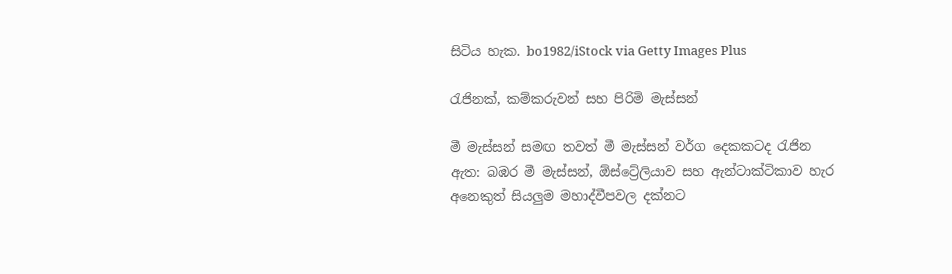සිටිය හැක. bo1982/iStock via Getty Images Plus

රැජිනක්, කම්කරුවන් සහ පිරිමි මැස්සන්

මී මැස්සන් සමඟ තවත් මී මැස්සන් වර්ග දෙකකටද රැජින ඇත: බඹර මී මැස්සන්, ඕස්ට්‍රේලියාව සහ ඇන්ටාක්ටිකාව හැර අනෙකුත් සියලුම මහාද්වීපවල දක්නට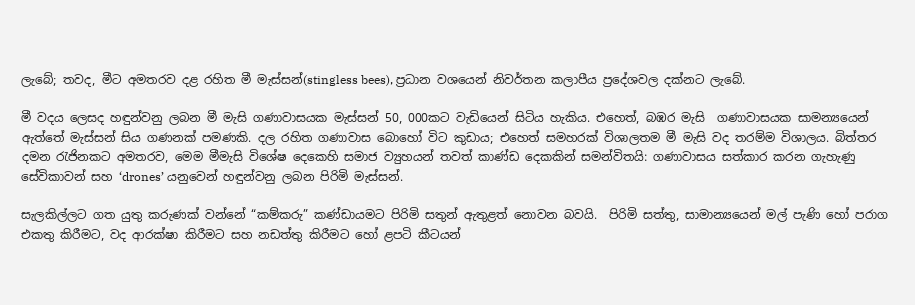ලැබේ; තවද, මීට අමතරව දළ රහිත මී මැස්සන්(stingless bees), ප්‍රධාන වශයෙන් නිවර්තන කලාපීය ප්‍රදේශවල දක්නට ලැබේ.

මී වදය ලෙසද හඳුන්වනු ලබන මී මැසි ගණාවාසයක මැස්සන් 50, 000කට වැඩියෙන් සිටිය හැකිය. එහෙත්, බඹර මැසි  ගණාවාසයක සාමන්‍යයෙන් ඇත්තේ මැස්සන් සිය ගණනක් පමණකි. දල රහිත ගණාවාස බොහෝ විට කුඩාය; එහෙත් සමහරක් විශාලතම මී මැසි වද තරම්ම විශාලය. බිත්තර දමන ‍රැජිනකට අමතරව, මෙම මීමැසි විශේෂ දෙකෙහි සමාජ ව්‍යුහයන් තවත් කාණ්ඩ දෙකකින් සමන්විතයි: ගණාවාසය සත්කාර කරන ගැහැණු සේවිකාවන් සහ ‘drones’ යනුවෙන් හඳුන්වනු ලබන පිරිමි මැස්සන්.

සැලකිල්ලට ගත යුතු කරුණක් වන්නේ “කම්කරු” කණ්ඩායමට පිරිමි සතුන් ඇතුළත් නොවන බවයි.  පිරිමි සත්තු, සාමාන්‍යයෙන් මල් පැණි හෝ පරාග එකතු කිරීමට, වද ආරක්ෂා කිරීමට සහ නඩත්තු කිරීමට හෝ ළපටි කීටයන්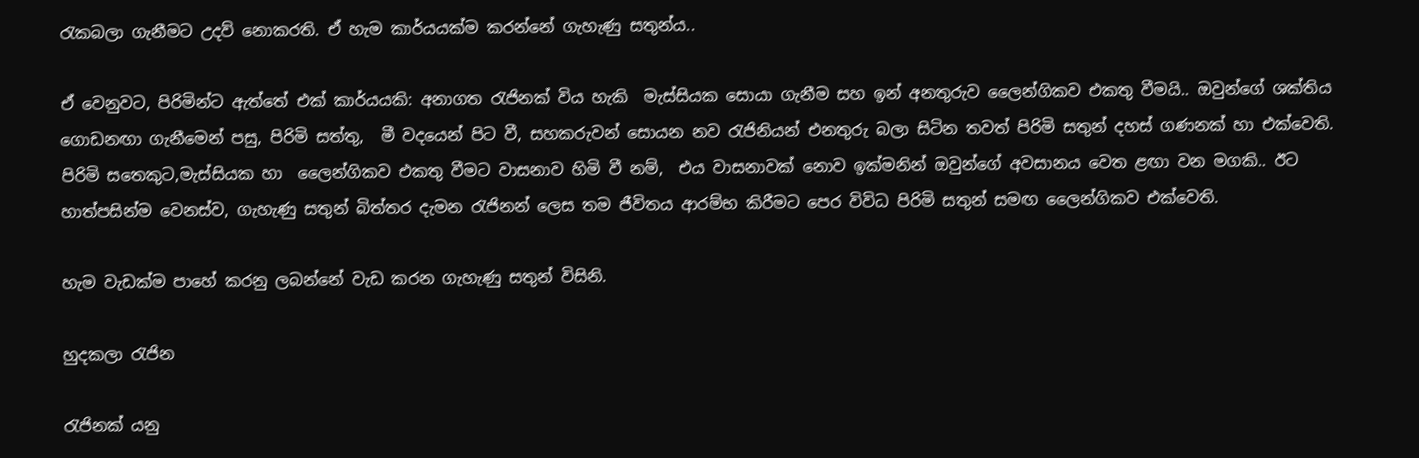රැකබලා ගැනීමට උදව් නොකරති. ඒ හැම කාර්යයක්ම කරන්නේ ගැහැණු සතුන්ය..

ඒ වෙනුවට, පිරිමින්ට ඇත්තේ එක් කාර්යයකි: අනාගත රැජිනක් විය හැකි  මැස්සියක සොයා ගැනීම සහ ඉන් අනතුරුව ලෛන්ගිකව එකතු වීමයි.. ඔවුන්ගේ ශක්තිය ගොඩනඟා ගැනීමෙන් පසු, පිරිමි සත්තු,  මී වදයෙන් පිට වී, සහකරුවන් සොයන නව රැජිනියන් එනතුරු බලා සිටින තවත් පිරිමි සතුන් දහස් ගණනක් හා එක්වෙති. පිරිමි සතෙකුට,මැස්සියක හා  ලෛන්ගිකව එකතු වීමට වාසනාව හිමි වී නම්,  එය වාසනාවක් නොව ඉක්මනින් ඔවුන්ගේ අවසානය වෙත ළඟා වන මගකි.. ඊට හාත්පසින්ම වෙනස්ව, ගැහැණු සතුන් බිත්තර දැමන රැජිනන් ලෙස තම ජීවිතය ආරම්භ කිරීමට පෙර විවිධ පිරිමි සතුන් සමඟ ලෛන්ගිකව එක්වෙති.

හැම වැඩක්ම පාහේ කරනු ලබන්නේ වැඩ කරන ගැහැණු සතුන් විසිනි.

හුදකලා රැජින

රැජිනක් යනු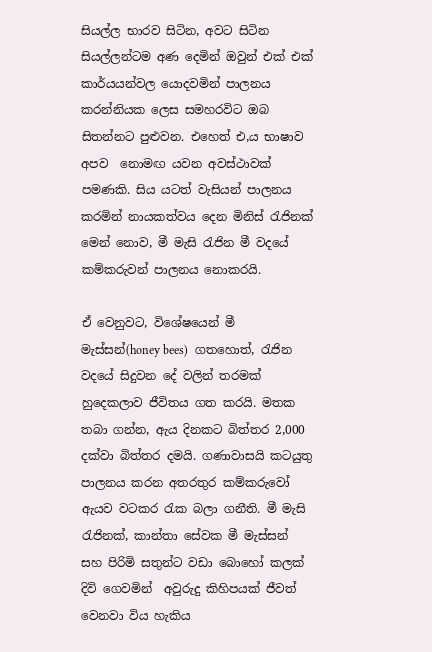සියල්ල භාරව සිටින, අවට සිටින සියල්ලන්ටම අණ දෙමින් ඔවුන් එක් එක් කාර්යයන්වල යොදවමින් පාලනය කරන්නියක ලෙස සමහරවිට ඔබ සිතන්නට පුළුවන. එහෙත් එ,ය භාෂාව අපව  නොමඟ යවන අවස්ථාවක් පමණකි. සිය යටත් වැසියන් පාලනය කරමින් නායකත්වය දෙන මිනිස් රැජිනක් මෙන් නොව, මී මැසි රැජින මී වදයේ කම්කරුවන් පාලනය නොකරයි.

ඒ වෙනුවට, විශේෂයෙන් මී මැස්සන්(honey bees)  ගතහොත්, රැජින වදයේ සිදුවන දේ වලින් තරමක් හුදෙකලාව ජීවිතය ගත කරයි. මතක තබා ගන්න, ඇය දිනකට බිත්තර 2,000 දක්වා බිත්තර දමයි. ගණාවාසයි කටයුතු පාලනය කරන අතරතුර කම්කරුවෝ ඇයව වටකර ‍රැක බලා ගනීති. මී මැසි රැජිනක්, කාන්තා සේවක මී මැස්සන් සහ පිරිමි සතුන්ට වඩා බොහෝ කලක් දිවි ගෙවමින්  අවුරුදු කිහිපයක් ජීවත් වෙනවා විය හැකිය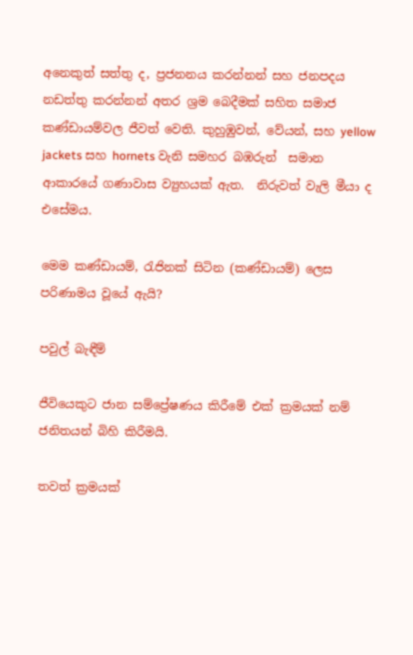අනෙකුත් සත්තු ද, ප්‍රජනනය කරන්නන් සහ ජනපදය නඩත්තු කරන්නන් අතර ශ්‍රම බෙදීමක් සහිත සමාජ කණ්ඩායම්වල ජීවත් වෙති. කුහුඹුවන්, වේයන්, සහ yellow jackets සහ hornets වැනි සමහර බඹරුන්  සමාන ආකාරයේ ගණාවාස ව්‍යුහයක් ඇත.  නිරුවත් වැලි මීයා ද එසේමය.

මෙම කණ්ඩායම්, රැජිනක් සිටින (කණ්ඩායම්) ලෙස පරිණාමය වූයේ ඇයි?

පවුල් බැඳීම්

ජීවියෙකුට ජාන සම්ප්‍රේෂණය කිරීමේ එක් ක්‍රමයක් නම් ජනිතයන් බිහි කිරීමයි.

තවත් ක්‍රමයක්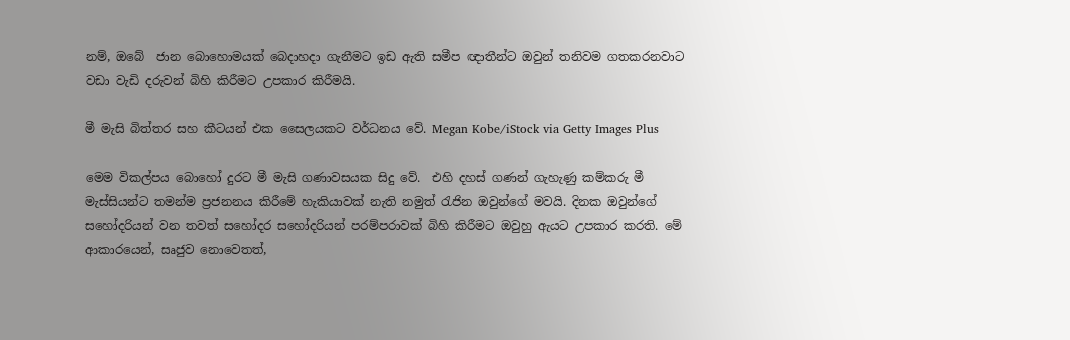නම්, ඔබේ  ජාන බොහොමයක් බෙදාහදා ගැනීමට ඉඩ ඇති සමීප ඥාතීන්ට ඔවුන් තනිවම ගතකරනවාට වඩා වැඩි දරුවන් බිහි කිරීමට උපකාර කිරීමයි.

මී මැසි බිත්තර සහ කීටයන් එක සෛලයකට වර්ධනය වේ. Megan Kobe/iStock via Getty Images Plus

මෙම විකල්පය බොහෝ දුරට මී මැසි ගණාවසයක සිදු වේ.  එහි දහස් ගණන් ගැහැණු කම්කරු මී මැස්සියන්ට තමන්ම ප්‍රජනනය කිරීමේ හැකියාවක් නැති නමුත් රැජින ඔවුන්ගේ මවයි. දිනක ඔවුන්ගේ සහෝදරියන් වන තවත් සහෝදර සහෝදරියන් පරම්පරාවක් බිහි කිරීමට ඔවුහු ඇයට උපකාර කරති. මේ ආකාරයෙන්, සෘජුව නොවෙතත්,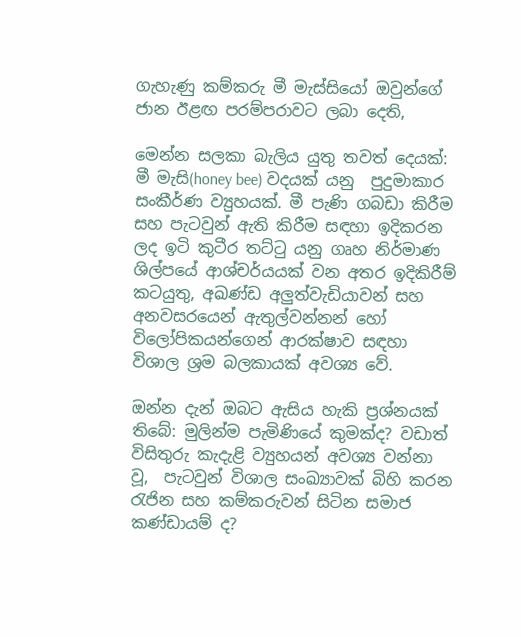ගැහැණු කම්කරු මී මැස්සියෝ ඔවුන්ගේ ජාන ඊළඟ පරම්පරාවට ලබා දෙති,

මෙන්න සලකා බැලිය යුතු තවත් දෙයක්: මී මැසි(honey bee) වදයක් යනු  පුදුමාකාර සංකීර්ණ ව්‍යුහයක්. මී පැණි ගබඩා කිරීම සහ පැටවුන් ඇති කිරීම සඳහා ඉදිකරන ලද ඉටි කුටීර තට්ටු යනු ගෘහ නිර්මාණ ශිල්පයේ ආශ්චර්යයක් වන අතර ඉදිකිරීම් කටයුතු, අඛණ්ඩ අලුත්වැඩියාවන් සහ අනවසරයෙන් ඇතුල්වන්නන් හෝ විලෝපිකයන්ගෙන් ආරක්ෂාව සඳහා විශාල ශ්‍රම බලකායක් අවශ්‍ය වේ.

ඔන්න දැන් ඔබට ඇසිය හැකි ප්‍රශ්නයක් තිබේ: මුලින්ම පැමිණියේ කුමක්ද? වඩාත් විසිතුරු කැදැළි ව්‍යුහයන් අවශ්‍ය වන්නා වූ,  පැටවුන් විශාල සංඛ්‍යාවක් බිහි කරන රැජින සහ කම්කරුවන් සිටින සමාජ කණ්ඩායම් ද?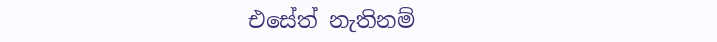එසේත් නැතිනම්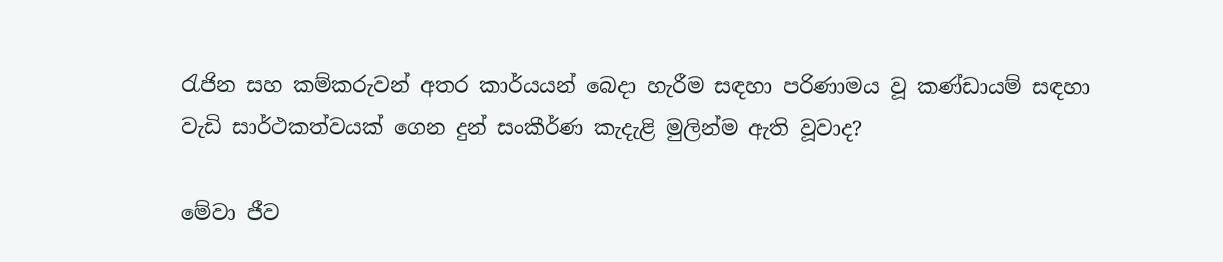රැජින සහ කම්කරුවන් අතර කාර්යයන් බෙදා හැරීම සඳහා පරිණාමය වූ කණ්ඩායම් සඳහා වැඩි සාර්ථකත්වයක් ගෙන දුන් සංකීර්ණ කැදැළි මුලින්ම ඇති වූවාද?

මේවා ජීව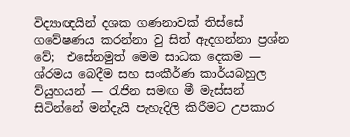විද්‍යාඥයින් දශක ගණනාවක් තිස්සේ ගවේෂණය කරන්නා වු සිත් ඇදගන්නා ප්‍රශ්න වේ;  එසේනමුත් මෙම සාධක දෙකම — ශ්රමය බෙදීම සහ සංකීර්ණ කාර්යබහුල ව්යුහයන් — රැජින සමඟ මී මැස්සන් සිටින්නේ මන්දැයි පැහැදිලි කිරීමට උපකාර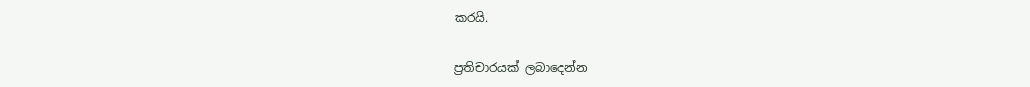කරයි.

ප්‍රතිචාරයක් ලබාදෙන්න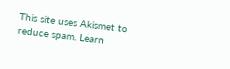This site uses Akismet to reduce spam. Learn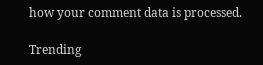how your comment data is processed.

Trending